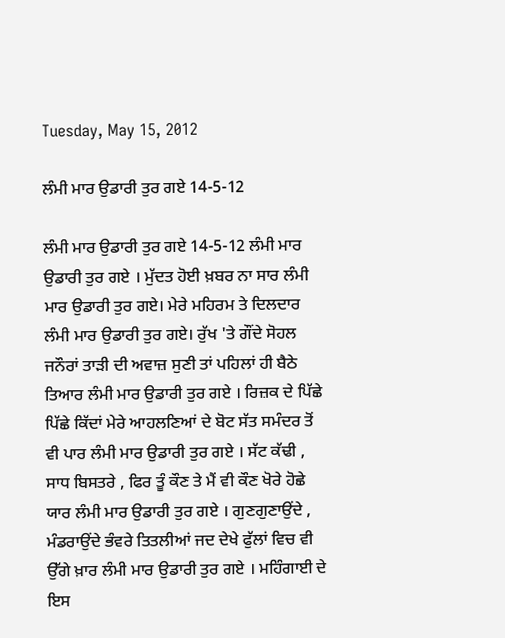Tuesday, May 15, 2012

ਲੰਮੀ ਮਾਰ ਉਡਾਰੀ ਤੁਰ ਗਏ 14-5-12

ਲੰਮੀ ਮਾਰ ਉਡਾਰੀ ਤੁਰ ਗਏ 14-5-12 ਲੰਮੀ ਮਾਰ ਉਡਾਰੀ ਤੁਰ ਗਏ । ਮੁੱਦਤ ਹੋਈ ਖ਼ਬਰ ਨਾ ਸਾਰ ਲੰਮੀ ਮਾਰ ਉਡਾਰੀ ਤੁਰ ਗਏ। ਮੇਰੇ ਮਹਿਰਮ ਤੇ ਦਿਲਦਾਰ ਲੰਮੀ ਮਾਰ ਉਡਾਰੀ ਤੁਰ ਗਏ। ਰੁੱਖ 'ਤੇ ਗੌਂਦੇ ਸੋਹਲ ਜਨੌਰਾਂ ਤਾੜੀ ਦੀ ਅਵਾਜ਼ ਸੁਣੀ ਤਾਂ ਪਹਿਲਾਂ ਹੀ ਬੈਠੇ ਤਿਆਰ ਲੰਮੀ ਮਾਰ ਉਡਾਰੀ ਤੁਰ ਗਏ । ਰਿਜ਼ਕ ਦੇ ਪਿੱਛੇ ਪਿੱਛੇ ਕਿੱਦਾਂ ਮੇਰੇ ਆਹਲਣਿਆਂ ਦੇ ਬੋਟ ਸੱਤ ਸਮੰਦਰ ਤੋਂ ਵੀ ਪਾਰ ਲੰਮੀ ਮਾਰ ਉਡਾਰੀ ਤੁਰ ਗਏ । ਸੱਟ ਕੱਢੀ , ਸਾਧ ਬਿਸਤਰੇ , ਫਿਰ ਤੂੰ ਕੌਣ ਤੇ ਮੈਂ ਵੀ ਕੌਣ ਖੋਰੇ ਹੋਛੇ ਯਾਰ ਲੰਮੀ ਮਾਰ ਉਡਾਰੀ ਤੁਰ ਗਏ । ਗੁਣਗੁਣਾਉਂਦੇ , ਮੰਡਰਾਉਂਦੇ ਭੰਵਰੇ ਤਿਤਲੀਆਂ ਜਦ ਦੇਖੇ ਫੁੱਲਾਂ ਵਿਚ ਵੀ ਉੱਗੇ ਖ਼ਾਰ ਲੰਮੀ ਮਾਰ ਉਡਾਰੀ ਤੁਰ ਗਏ । ਮਹਿੰਗਾਈ ਦੇ ਇਸ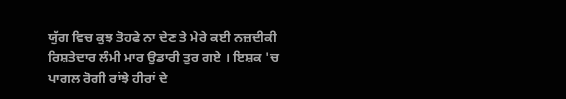ਯੁੱਗ ਵਿਚ ਕੁਝ ਤੋਹਫੇ ਨਾ ਦੇਣ ਤੇ ਮੇਰੇ ਕਈ ਨਜ਼ਦੀਕੀ ਰਿਸ਼ਤੇਦਾਰ ਲੰਮੀ ਮਾਰ ਉਡਾਰੀ ਤੁਰ ਗਏ । ਇਸ਼ਕ 'ਚ ਪਾਗਲ ਰੋਗੀ ਰਾਂਝੇ ਹੀਰਾਂ ਦੇ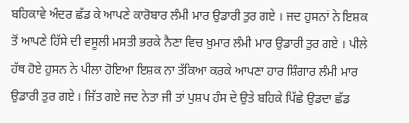ਬਹਿਕਾਵੇ ਅੰਦਰ ਛੱਡ ਕੇ ਆਪਣੇ ਕਾਰੋਬਾਰ ਲੰਮੀ ਮਾਰ ਉਡਾਰੀ ਤੁਰ ਗਏ । ਜਦ ਹੁਸਨਾਂ ਨੇ ਇਸ਼ਕ ਤੋਂ ਆਪਣੇ ਹਿੱਸੇ ਦੀ ਵਸੂਲੀ ਮਸਤੀ ਭਰਕੇ ਨੈਣਾ ਵਿਚ ਖ਼ੁਮਾਰ ਲੰਮੀ ਮਾਰ ਉਡਾਰੀ ਤੁਰ ਗਏ । ਪੀਲੇ ਹੱਥ ਹੋਏ ਹੁਸਨ ਨੇ ਪੀਲਾ ਹੋਇਆ ਇਸ਼ਕ ਨਾ ਤੱਕਿਆ ਕਰਕੇ ਆਪਣਾ ਹਾਰ ਸ਼ਿੰਗਾਰ ਲੰਮੀ ਮਾਰ ਉਡਾਰੀ ਤੁਰ ਗਏ । ਜਿੱਤ ਗਏ ਜਦ ਨੇਤਾ ਜੀ ਤਾਂ ਪੁਸ਼ਪ ਹੰਸ ਦੇ ਉਤੇ ਬਹਿਕੇ ਪਿੱਛੇ ਉਡਦਾ ਛੱਡ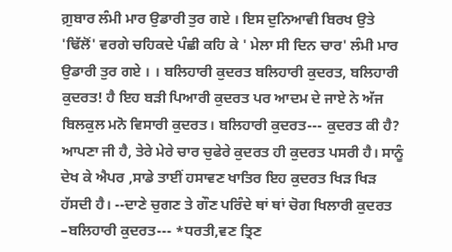ਗ਼ੁਬਾਰ ਲੰਮੀ ਮਾਰ ਉਡਾਰੀ ਤੁਰ ਗਏ । ਇਸ ਦੁਨਿਆਵੀ ਬਿਰਖ ਉਤੇ 'ਢਿੱਲੋਂ' ਵਰਗੇ ਚਹਿਕਦੇ ਪੰਛੀ ਕਹਿ ਕੇ ' ਮੇਲਾ ਸੀ ਦਿਨ ਚਾਰ' ਲੰਮੀ ਮਾਰ ਉਡਾਰੀ ਤੁਰ ਗਏ । । ਬਲਿਹਾਰੀ ਕੁਦਰਤ ਬਲਿਹਾਰੀ ਕੁਦਰਤ, ਬਲਿਹਾਰੀ ਕੁਦਰਤ! ਹੈ ਇਹ ਬੜੀ ਪਿਆਰੀ ਕੁਦਰਤ ਪਰ ਆਦਮ ਦੇ ਜਾਏ ਨੇ ਅੱਜ ਬਿਲਕੁਲ ਮਨੋ ਵਿਸਾਰੀ ਕੁਦਰਤ। ਬਲਿਹਾਰੀ ਕੁਦਰਤ--- ਕੁਦਰਤ ਕੀ ਹੈ? ਆਪਣਾ ਜੀ ਹੈ, ਤੇਰੇ ਮੇਰੇ ਚਾਰ ਚੁਫੇਰੇ ਕੁਦਰਤ ਹੀ ਕੁਦਰਤ ਪਸਰੀ ਹੈ। ਸਾਨੂੰ ਦੇਖ ਕੇ ਐਪਰ ,ਸਾਡੇ ਤਾਈਂ ਹਸਾਵਣ ਖਾਤਿਰ ਇਹ ਕੁਦਰਤ ਖਿੜ ਖਿੜ ਹੱਸਦੀ ਹੈ। --ਦਾਣੇ ਚੁਗਣ ਤੇ ਗੌਣ ਪਰਿੰਦੇ ਥਾਂ ਥਾਂ ਚੋਗ ਖਿਲਾਰੀ ਕੁਦਰਤ –ਬਲਿਹਾਰੀ ਕੁਦਰਤ--- *ਧਰਤੀ,ਵਣ ਤ੍ਰਿਣ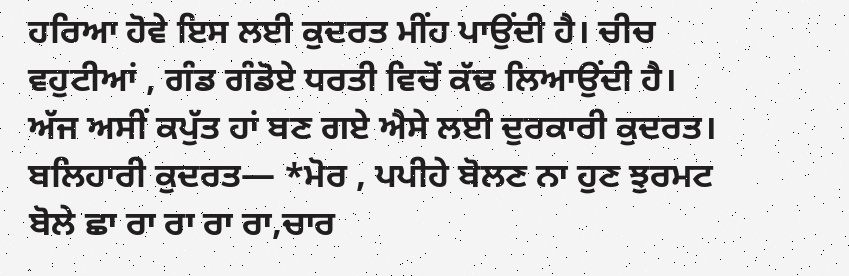ਹਰਿਆ ਹੋਵੇ ਇਸ ਲਈ ਕੁਦਰਤ ਮੀਂਹ ਪਾਉਂਦੀ ਹੈ। ਚੀਚ ਵਹੁਟੀਆਂ , ਗੰਡ ਗੰਡੋਏ ਧਰਤੀ ਵਿਚੋਂ ਕੱਢ ਲਿਆਉਂਦੀ ਹੈ। ਅੱਜ ਅਸੀਂ ਕਪੁੱਤ ਹਾਂ ਬਣ ਗਏ ਐਸੇ ਲਈ ਦੁਰਕਾਰੀ ਕੁਦਰਤ। ਬਲਿਹਾਰੀ ਕੁਦਰਤ— *ਮੋਰ , ਪਪੀਹੇ ਬੋਲਣ ਨਾ ਹੁਣ ਝੁਰਮਟ ਬੋਲੇ ਛਾ ਰਾ ਰਾ ਰਾ ਰਾ,ਚਾਰ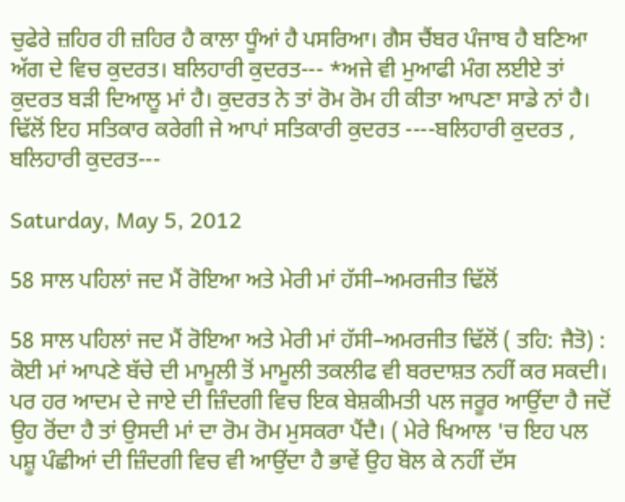ਚੁਫੇਰੇ ਜ਼ਹਿਰ ਹੀ ਜ਼ਹਿਰ ਹੈ ਕਾਲਾ ਧੂੰਆਂ ਹੈ ਪਸਰਿਆ। ਗੈਸ ਚੈਂਬਰ ਪੰਜਾਬ ਹੈ ਬਣਿਆ ਅੱਗ ਦੇ ਵਿਚ ਕੁਦਰਤ। ਬਲਿਹਾਰੀ ਕੁਦਰਤ--- *ਅਜੇ ਵੀ ਮੁਆਫੀ ਮੰਗ ਲਈਏ ਤਾਂ ਕੁਦਰਤ ਬੜੀ ਦਿਆਲੂ ਮਾਂ ਹੈ। ਕੁਦਰਤ ਨੇ ਤਾਂ ਰੋਮ ਰੋਮ ਹੀ ਕੀਤਾ ਆਪਣਾ ਸਾਡੇ ਨਾਂ ਹੈ। ਢਿੱਲੋਂ ਇਹ ਸਤਿਕਾਰ ਕਰੇਗੀ ਜੇ ਆਪਾਂ ਸਤਿਕਾਰੀ ਕੁਦਰਤ ----ਬਲਿਹਾਰੀ ਕੁਦਰਤ , ਬਲਿਹਾਰੀ ਕੁਦਰਤ---

Saturday, May 5, 2012

58 ਸਾਲ ਪਹਿਲਾਂ ਜਦ ਮੈਂ ਰੋਇਆ ਅਤੇ ਮੇਰੀ ਮਾਂ ਹੱਸੀ–ਅਮਰਜੀਤ ਢਿੱਲੋਂ

58 ਸਾਲ ਪਹਿਲਾਂ ਜਦ ਮੈਂ ਰੋਇਆ ਅਤੇ ਮੇਰੀ ਮਾਂ ਹੱਸੀ–ਅਮਰਜੀਤ ਢਿੱਲੋਂ ( ਤਹਿ: ਜੈਤੋ) : ਕੋਈ ਮਾਂ ਆਪਣੇ ਬੱਚੇ ਦੀ ਮਾਮੂਲੀ ਤੋਂ ਮਾਮੂਲੀ ਤਕਲੀਫ ਵੀ ਬਰਦਾਸ਼ਤ ਨਹੀਂ ਕਰ ਸਕਦੀ। ਪਰ ਹਰ ਆਦਮ ਦੇ ਜਾਏ ਦੀ ਜ਼ਿੰਦਗੀ ਵਿਚ ਇਕ ਬੇਸ਼ਕੀਮਤੀ ਪਲ ਜਰੂਰ ਆਉਂਦਾ ਹੈ ਜਦੋਂ ਉਹ ਰੋਂਦਾ ਹੈ ਤਾਂ ਉਸਦੀ ਮਾਂ ਦਾ ਰੋਮ ਰੋਮ ਮੁਸਕਰਾ ਪੈਂਦੈ। ( ਮੇਰੇ ਖਿਆਲ 'ਚ ਇਹ ਪਲ ਪਸ਼ੂ ਪੰਛੀਆਂ ਦੀ ਜ਼ਿੰਦਗੀ ਵਿਚ ਵੀ ਆਉਂਦਾ ਹੈ ਭਾਵੇਂ ਉਹ ਬੋਲ ਕੇ ਨਹੀਂ ਦੱਸ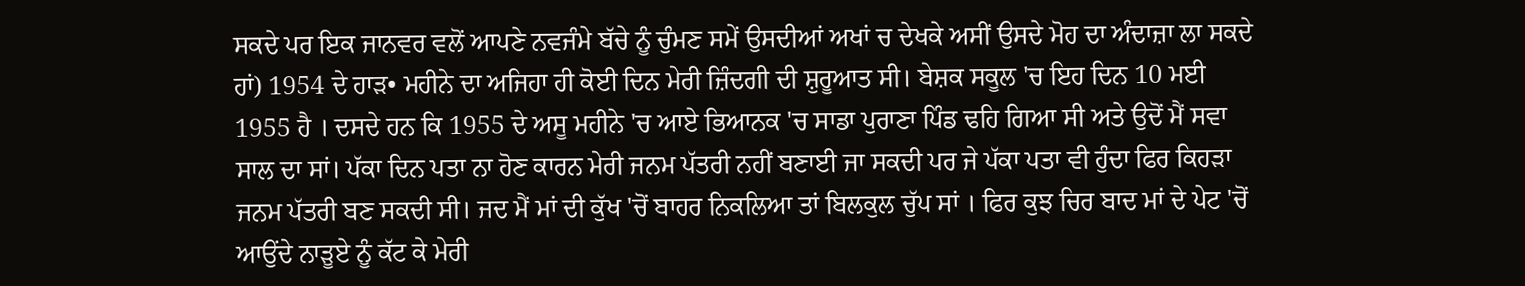ਸਕਦੇ ਪਰ ਇਕ ਜਾਨਵਰ ਵਲੋਂ ਆਪਣੇ ਨਵਜੰਮੇ ਬੱਚੇ ਨੂੰ ਚੁੰਮਣ ਸਮੇਂ ਉਸਦੀਆਂ ਅਖਾਂ ਚ ਦੇਖਕੇ ਅਸੀਂ ਉਸਦੇ ਮੋਹ ਦਾ ਅੰਦਾਜ਼ਾ ਲਾ ਸਕਦੇ ਹਾਂ) 1954 ਦੇ ਹਾੜ• ਮਹੀਨੇ ਦਾ ਅਜਿਹਾ ਹੀ ਕੋਈ ਦਿਨ ਮੇਰੀ ਜ਼ਿੰਦਗੀ ਦੀ ਸ਼ੁਰੂਆਤ ਸੀ। ਬੇਸ਼ਕ ਸਕੂਲ 'ਚ ਇਹ ਦਿਨ 10 ਮਈ 1955 ਹੈ । ਦਸਦੇ ਹਨ ਕਿ 1955 ਦੇ ਅਸੂ ਮਹੀਨੇ 'ਚ ਆਏ ਭਿਆਨਕ 'ਚ ਸਾਡਾ ਪੁਰਾਣਾ ਪਿੰਡ ਢਹਿ ਗਿਆ ਸੀ ਅਤੇ ਉਦੋਂ ਮੈਂ ਸਵਾ ਸਾਲ ਦਾ ਸਾਂ। ਪੱਕਾ ਦਿਨ ਪਤਾ ਨਾ ਹੋਣ ਕਾਰਨ ਮੇਰੀ ਜਨਮ ਪੱਤਰੀ ਨਹੀਂ ਬਣਾਈ ਜਾ ਸਕਦੀ ਪਰ ਜੇ ਪੱਕਾ ਪਤਾ ਵੀ ਹੁੰਦਾ ਫਿਰ ਕਿਹੜਾ ਜਨਮ ਪੱਤਰੀ ਬਣ ਸਕਦੀ ਸੀ। ਜਦ ਮੈਂ ਮਾਂ ਦੀ ਕੁੱਖ 'ਚੋਂ ਬਾਹਰ ਨਿਕਲਿਆ ਤਾਂ ਬਿਲਕੁਲ ਚੁੱਪ ਸਾਂ । ਫਿਰ ਕੁਝ ਚਿਰ ਬਾਦ ਮਾਂ ਦੇ ਪੇਟ 'ਚੋਂ ਆਉਂਦੇ ਨਾੜੂਏ ਨੂੰ ਕੱਟ ਕੇ ਮੇਰੀ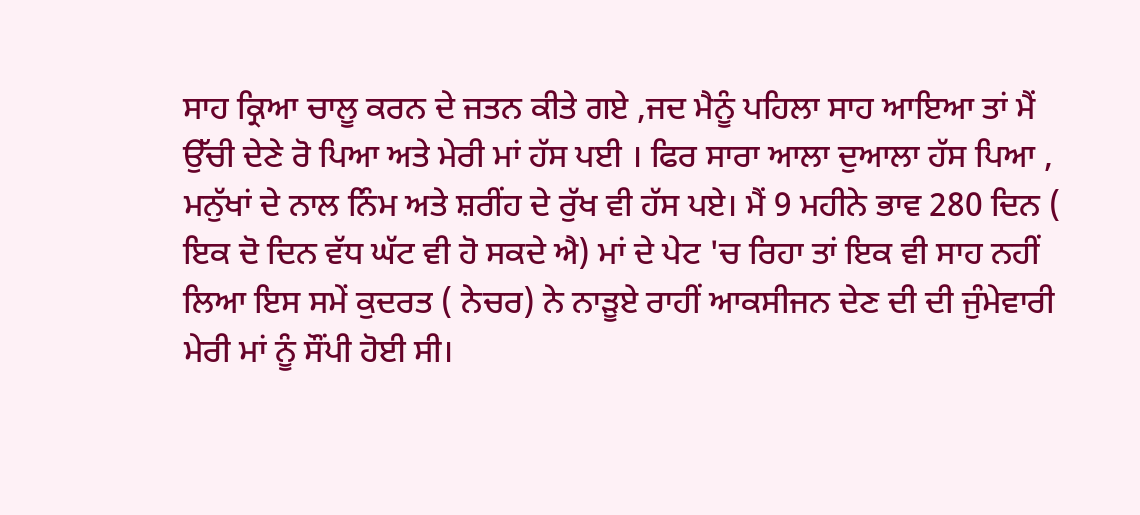ਸਾਹ ਕ੍ਰਿਆ ਚਾਲੂ ਕਰਨ ਦੇ ਜਤਨ ਕੀਤੇ ਗਏ ,ਜਦ ਮੈਨੂੰ ਪਹਿਲਾ ਸਾਹ ਆਇਆ ਤਾਂ ਮੈਂ ਉੱਚੀ ਦੇਣੇ ਰੋ ਪਿਆ ਅਤੇ ਮੇਰੀ ਮਾਂ ਹੱਸ ਪਈ । ਫਿਰ ਸਾਰਾ ਆਲਾ ਦੁਆਲਾ ਹੱਸ ਪਿਆ , ਮਨੁੱਖਾਂ ਦੇ ਨਾਲ ਨਿੰਮ ਅਤੇ ਸ਼ਰੀਂਹ ਦੇ ਰੁੱਖ ਵੀ ਹੱਸ ਪਏ। ਮੈਂ 9 ਮਹੀਨੇ ਭਾਵ 280 ਦਿਨ ( ਇਕ ਦੋ ਦਿਨ ਵੱਧ ਘੱਟ ਵੀ ਹੋ ਸਕਦੇ ਐ) ਮਾਂ ਦੇ ਪੇਟ 'ਚ ਰਿਹਾ ਤਾਂ ਇਕ ਵੀ ਸਾਹ ਨਹੀਂ ਲਿਆ ਇਸ ਸਮੇਂ ਕੁਦਰਤ ( ਨੇਚਰ) ਨੇ ਨਾੜੂਏ ਰਾਹੀਂ ਆਕਸੀਜਨ ਦੇਣ ਦੀ ਦੀ ਜੁੰਮੇਵਾਰੀ ਮੇਰੀ ਮਾਂ ਨੂੰ ਸੌਂਪੀ ਹੋਈ ਸੀ।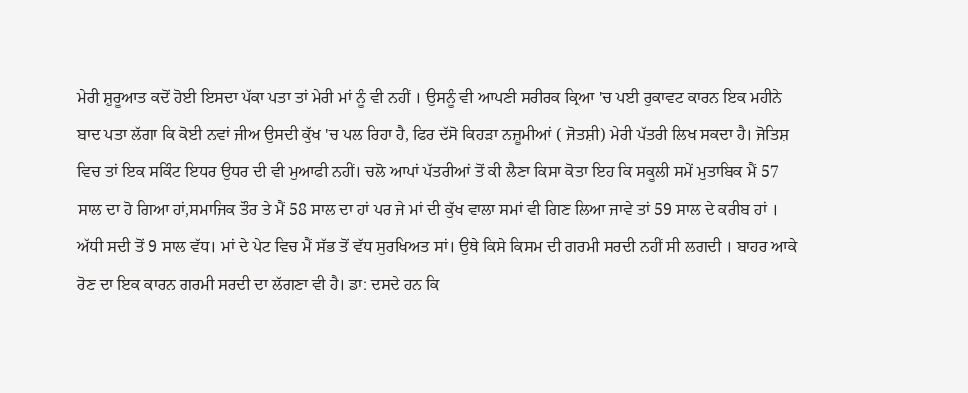ਮੇਰੀ ਸ਼ੁਰੂਆਤ ਕਦੋਂ ਹੋਈ ਇਸਦਾ ਪੱਕਾ ਪਤਾ ਤਾਂ ਮੇਰੀ ਮਾਂ ਨੂੰ ਵੀ ਨਹੀਂ । ਉਸਨੂੰ ਵੀ ਆਪਣੀ ਸਰੀਰਕ ਕ੍ਰਿਆ 'ਚ ਪਈ ਰੁਕਾਵਟ ਕਾਰਨ ਇਕ ਮਹੀਨੇ ਬਾਦ ਪਤਾ ਲੱਗਾ ਕਿ ਕੋਈ ਨਵਾਂ ਜੀਅ ਉਸਦੀ ਕੁੱਖ 'ਚ ਪਲ ਰਿਹਾ ਹੈ, ਫਿਰ ਦੱਸੋ ਕਿਹੜਾ ਨਜ਼ੂਮੀਆਂ ( ਜੋਤਸ਼ੀ) ਮੇਰੀ ਪੱਤਰੀ ਲਿਖ ਸਕਦਾ ਹੈ। ਜੋਤਿਸ਼ ਵਿਚ ਤਾਂ ਇਕ ਸਕਿੰਟ ਇਧਰ ਉਧਰ ਦੀ ਵੀ ਮੁਆਫੀ ਨਹੀਂ। ਚਲੋ ਆਪਾਂ ਪੱਤਰੀਆਂ ਤੋਂ ਕੀ ਲੈਣਾ ਕਿਸਾ ਕੋਤਾ ਇਹ ਕਿ ਸਕੂਲੀ ਸਮੇਂ ਮੁਤਾਬਿਕ ਮੈਂ 57 ਸਾਲ ਦਾ ਹੋ ਗਿਆ ਹਾਂ,ਸਮਾਜਿਕ ਤੌਰ ਤੇ ਮੈਂ 58 ਸਾਲ ਦਾ ਹਾਂ ਪਰ ਜੇ ਮਾਂ ਦੀ ਕੁੱਖ ਵਾਲਾ ਸਮਾਂ ਵੀ ਗਿਣ ਲਿਆ ਜਾਵੇ ਤਾਂ 59 ਸਾਲ ਦੇ ਕਰੀਬ ਹਾਂ । ਅੱਧੀ ਸਦੀ ਤੋਂ 9 ਸਾਲ ਵੱਧ। ਮਾਂ ਦੇ ਪੇਟ ਵਿਚ ਮੈਂ ਸੱਭ ਤੋਂ ਵੱਧ ਸੁਰਖਿਅਤ ਸਾਂ। ਉਥੇ ਕਿਸੇ ਕਿਸਮ ਦੀ ਗਰਮੀ ਸਰਦੀ ਨਹੀਂ ਸੀ ਲਗਦੀ । ਬਾਹਰ ਆਕੇ ਰੋਣ ਦਾ ਇਕ ਕਾਰਨ ਗਰਮੀ ਸਰਦੀ ਦਾ ਲੱਗਣਾ ਵੀ ਹੈ। ਡਾ: ਦਸਦੇ ਹਨ ਕਿ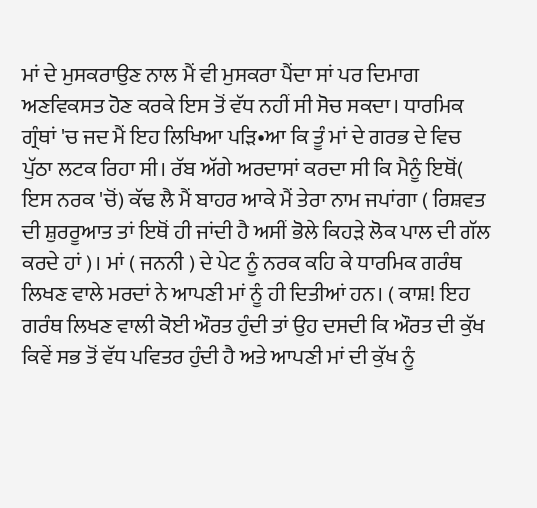ਮਾਂ ਦੇ ਮੁਸਕਰਾਉਣ ਨਾਲ ਮੈਂ ਵੀ ਮੁਸਕਰਾ ਪੈਂਦਾ ਸਾਂ ਪਰ ਦਿਮਾਗ ਅਣਵਿਕਸਤ ਹੋਣ ਕਰਕੇ ਇਸ ਤੋਂ ਵੱਧ ਨਹੀਂ ਸੀ ਸੋਚ ਸਕਦਾ। ਧਾਰਮਿਕ ਗ੍ਰੰਥਾਂ 'ਚ ਜਦ ਮੈਂ ਇਹ ਲਿਖਿਆ ਪੜਿ•ਆ ਕਿ ਤੂੰ ਮਾਂ ਦੇ ਗਰਭ ਦੇ ਵਿਚ ਪੁੱਠਾ ਲਟਕ ਰਿਹਾ ਸੀ। ਰੱਬ ਅੱਗੇ ਅਰਦਾਸਾਂ ਕਰਦਾ ਸੀ ਕਿ ਮੈਨੂੰ ਇਥੋਂ( ਇਸ ਨਰਕ 'ਚੋਂ) ਕੱਢ ਲੈ ਮੈਂ ਬਾਹਰ ਆਕੇ ਮੈਂ ਤੇਰਾ ਨਾਮ ਜਪਾਂਗਾ ( ਰਿਸ਼ਵਤ ਦੀ ਸ਼ੁਰਰੂਆਤ ਤਾਂ ਇਥੋਂ ਹੀ ਜਾਂਦੀ ਹੈ ਅਸੀਂ ਭੋਲੇ ਕਿਹੜੇ ਲੋਕ ਪਾਲ ਦੀ ਗੱਲ ਕਰਦੇ ਹਾਂ )। ਮਾਂ ( ਜਨਨੀ ) ਦੇ ਪੇਟ ਨੂੰ ਨਰਕ ਕਹਿ ਕੇ ਧਾਰਮਿਕ ਗਰੰਥ ਲਿਖਣ ਵਾਲੇ ਮਰਦਾਂ ਨੇ ਆਪਣੀ ਮਾਂ ਨੂੰ ਹੀ ਦਿਤੀਆਂ ਹਨ। ( ਕਾਸ਼! ਇਹ ਗਰੰਥ ਲਿਖਣ ਵਾਲੀ ਕੋਈ ਔਰਤ ਹੁੰਦੀ ਤਾਂ ਉਹ ਦਸਦੀ ਕਿ ਔਰਤ ਦੀ ਕੁੱਖ ਕਿਵੇਂ ਸਭ ਤੋਂ ਵੱਧ ਪਵਿਤਰ ਹੁੰਦੀ ਹੈ ਅਤੇ ਆਪਣੀ ਮਾਂ ਦੀ ਕੁੱਖ ਨੂੰ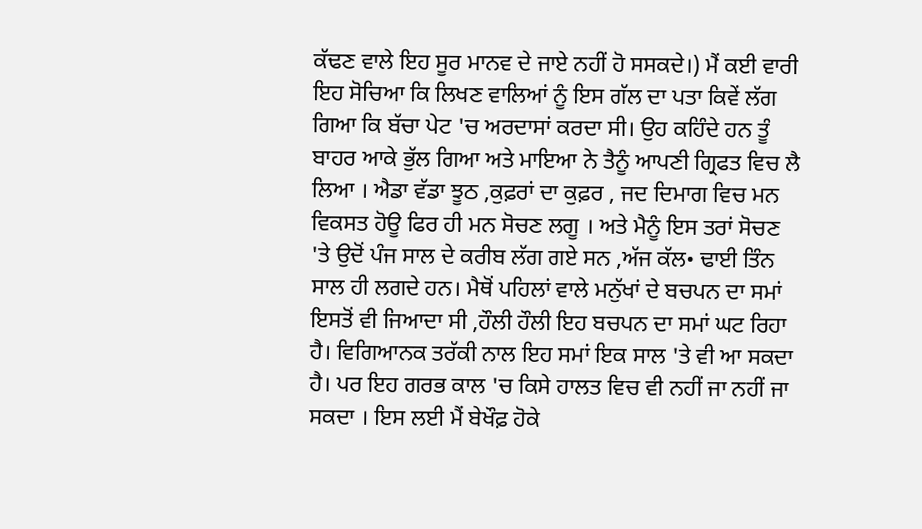ਕੱਢਣ ਵਾਲੇ ਇਹ ਸੂਰ ਮਾਨਵ ਦੇ ਜਾਏ ਨਹੀਂ ਹੋ ਸਸਕਦੇ।) ਮੈਂ ਕਈ ਵਾਰੀ ਇਹ ਸੋਚਿਆ ਕਿ ਲਿਖਣ ਵਾਲਿਆਂ ਨੂੰ ਇਸ ਗੱਲ ਦਾ ਪਤਾ ਕਿਵੇਂ ਲੱਗ ਗਿਆ ਕਿ ਬੱਚਾ ਪੇਟ 'ਚ ਅਰਦਾਸਾਂ ਕਰਦਾ ਸੀ। ਉਹ ਕਹਿੰਦੇ ਹਨ ਤੂੰ ਬਾਹਰ ਆਕੇ ਭੁੱਲ ਗਿਆ ਅਤੇ ਮਾਇਆ ਨੇ ਤੈਨੂੰ ਆਪਣੀ ਗ੍ਰਿਫਤ ਵਿਚ ਲੈ ਲਿਆ । ਐਡਾ ਵੱਡਾ ਝੂਠ ,ਕੁਫ਼ਰਾਂ ਦਾ ਕੁਫ਼ਰ , ਜਦ ਦਿਮਾਗ ਵਿਚ ਮਨ ਵਿਕਸਤ ਹੋਊ ਫਿਰ ਹੀ ਮਨ ਸੋਚਣ ਲਗੂ । ਅਤੇ ਮੈਨੂੰ ਇਸ ਤਰਾਂ ਸੋਚਣ 'ਤੇ ਉਦੋਂ ਪੰਜ ਸਾਲ ਦੇ ਕਰੀਬ ਲੱਗ ਗਏ ਸਨ ,ਅੱਜ ਕੱਲ• ਢਾਈ ਤਿੰਨ ਸਾਲ ਹੀ ਲਗਦੇ ਹਨ। ਮੈਥੋਂ ਪਹਿਲਾਂ ਵਾਲੇ ਮਨੁੱਖਾਂ ਦੇ ਬਚਪਨ ਦਾ ਸਮਾਂ ਇਸਤੋਂ ਵੀ ਜਿਆਦਾ ਸੀ ,ਹੌਲੀ ਹੌਲੀ ਇਹ ਬਚਪਨ ਦਾ ਸਮਾਂ ਘਟ ਰਿਹਾ ਹੈ। ਵਿਗਿਆਨਕ ਤਰੱਕੀ ਨਾਲ ਇਹ ਸਮਾਂ ਇਕ ਸਾਲ 'ਤੇ ਵੀ ਆ ਸਕਦਾ ਹੈ। ਪਰ ਇਹ ਗਰਭ ਕਾਲ 'ਚ ਕਿਸੇ ਹਾਲਤ ਵਿਚ ਵੀ ਨਹੀਂ ਜਾ ਨਹੀਂ ਜਾ ਸਕਦਾ । ਇਸ ਲਈ ਮੈਂ ਬੇਖੌਫ਼ ਹੋਕੇ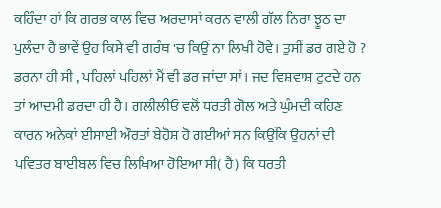ਕਹਿੰਦਾ ਹਾਂ ਕਿ ਗਰਭ ਕਾਲ ਵਿਚ ਅਰਦਾਸਾਂ ਕਰਨ ਵਾਲੀ ਗੱਲ ਨਿਰਾ ਝੂਠ ਦਾ ਪੁਲੰਦਾ ਹੈ ਭਾਵੇਂ ਉਹ ਕਿਸੇ ਵੀ ਗਰੰਥ 'ਚ ਕਿਉਂ ਨਾ ਲਿਖੀ ਹੋਵੇ। ਤੁਸੀਂ ਡਰ ਗਏ ਹੋ ? ਡਰਨਾ ਹੀ ਸੀ , ਪਹਿਲਾਂ ਪਹਿਲਾਂ ਮੈਂ ਵੀ ਡਰ ਜਾਂਦਾ ਸਾਂ। ਜਦ ਵਿਸ਼ਵਾਸ਼ ਟੁਟਦੇ ਹਨ ਤਾਂ ਆਦਮੀ ਡਰਦਾ ਹੀ ਹੈ। ਗਲੀਲੀਓ ਵਲੋਂ ਧਰਤੀ ਗੋਲ ਅਤੇ ਘੁੰਮਦੀ ਕਹਿਣ ਕਾਰਨ ਅਨੇਕਾਂ ਈਸਾਈ ਔਰਤਾਂ ਬੇਹੋਸ਼ ਹੋ ਗਈਆਂ ਸਨ ਕਿਉਂਕਿ ਉਹਨਾਂ ਦੀ ਪਵਿਤਰ ਬਾਈਬਲ ਵਿਚ ਲਿਖਿਆ ਹੋਇਆ ਸੀ( ਹੈ) ਕਿ ਧਰਤੀ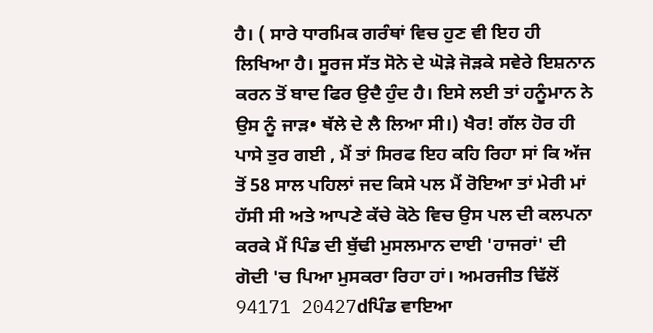ਹੈ। ( ਸਾਰੇ ਧਾਰਮਿਕ ਗਰੰਥਾਂ ਵਿਚ ਹੁਣ ਵੀ ਇਹ ਹੀ ਲਿਖਿਆ ਹੈ। ਸੂਰਜ ਸੱਤ ਸੋਨੇ ਦੇ ਘੋੜੇ ਜੋੜਕੇ ਸਵੇਰੇ ਇਸ਼ਨਾਨ ਕਰਨ ਤੋਂ ਬਾਦ ਫਿਰ ਉਦੈ ਹੁੰਦ ਹੈ। ਇਸੇ ਲਈ ਤਾਂ ਹਨੂੰਮਾਨ ਨੇ ਉਸ ਨੂੰ ਜਾੜ• ਥੱਲੇ ਦੇ ਲੈ ਲਿਆ ਸੀ।) ਖੈਰ! ਗੱਲ ਹੋਰ ਹੀ ਪਾਸੇ ਤੁਰ ਗਈ , ਮੈਂ ਤਾਂ ਸਿਰਫ ਇਹ ਕਹਿ ਰਿਹਾ ਸਾਂ ਕਿ ਅੱਜ ਤੋਂ 58 ਸਾਲ ਪਹਿਲਾਂ ਜਦ ਕਿਸੇ ਪਲ ਮੈਂ ਰੋਇਆ ਤਾਂ ਮੇਰੀ ਮਾਂ ਹੱਸੀ ਸੀ ਅਤੇ ਆਪਣੇ ਕੱਚੇ ਕੋਠੇ ਵਿਚ ਉਸ ਪਲ ਦੀ ਕਲਪਨਾ ਕਰਕੇ ਮੈਂ ਪਿੰਡ ਦੀ ਬੁੱਢੀ ਮੁਸਲਮਾਨ ਦਾਈ 'ਹਾਜਰਾਂ' ਦੀ ਗੋਦੀ 'ਚ ਪਿਆ ਮੁਸਕਰਾ ਰਿਹਾ ਹਾਂ। ਅਮਰਜੀਤ ਢਿੱਲੋਂ 94171 20427dਪਿੰਡ ਵਾਇਆ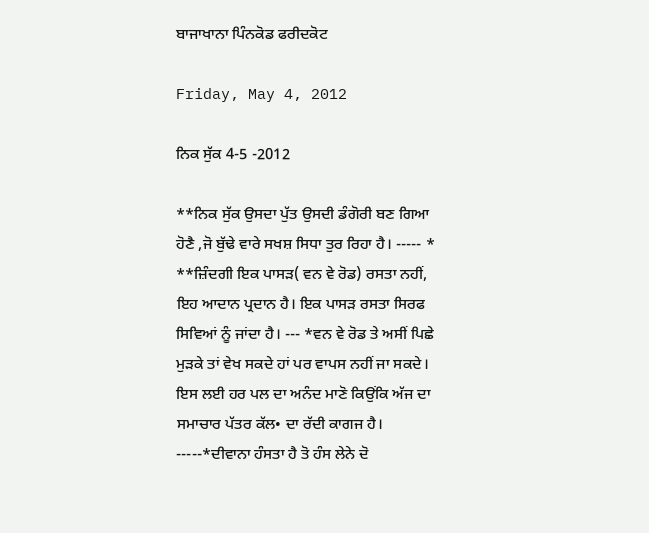ਬਾਜਾਖਾਨਾ ਪਿੰਨਕੋਡ ਫਰੀਦਕੋਟ

Friday, May 4, 2012

ਨਿਕ ਸੁੱਕ 4-5 -2012

**ਨਿਕ ਸੁੱਕ ਉਸਦਾ ਪੁੱਤ ਉਸਦੀ ਡੰਗੋਰੀ ਬਣ ਗਿਆ ਹੋਣੈ ,ਜੋ ਬੁੱਢੇ ਵਾਰੇ ਸਖਸ਼ ਸਿਧਾ ਤੁਰ ਰਿਹਾ ਹੈ। ----- * **ਜ਼ਿੰਦਗੀ ਇਕ ਪਾਸੜ( ਵਨ ਵੇ ਰੋਡ) ਰਸਤਾ ਨਹੀਂ, ਇਹ ਆਦਾਨ ਪ੍ਰਦਾਨ ਹੈ। ਇਕ ਪਾਸੜ ਰਸਤਾ ਸਿਰਫ ਸਿਵਿਆਂ ਨੂੰ ਜਾਂਦਾ ਹੈ। --- *ਵਨ ਵੇ ਰੋਡ ਤੇ ਅਸੀਂ ਪਿਛੇ ਮੁੜਕੇ ਤਾਂ ਵੇਖ ਸਕਦੇ ਹਾਂ ਪਰ ਵਾਪਸ ਨਹੀਂ ਜਾ ਸਕਦੇ। ਇਸ ਲਈ ਹਰ ਪਲ ਦਾ ਅਨੰਦ ਮਾਣੋ ਕਿਉਂਕਿ ਅੱਜ ਦਾ ਸਮਾਚਾਰ ਪੱਤਰ ਕੱਲ• ਦਾ ਰੱਦੀ ਕਾਗਜ ਹੈ। -----*ਦੀਵਾਨਾ ਹੰਸਤਾ ਹੈ ਤੋ ਹੰਸ ਲੇਨੇ ਦੋ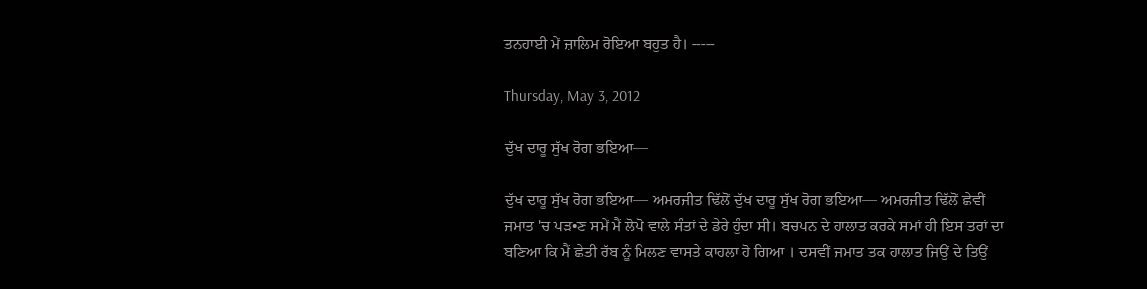ਤਨਹਾਈ ਮੇਂ ਜ਼ਾਲਿਮ ਰੋਇਆ ਬਹੁਤ ਹੈ। -----

Thursday, May 3, 2012

ਦੁੱਖ ਦਾਰੂ ਸੁੱਖ ਰੋਗ ਭਇਆ—

ਦੁੱਖ ਦਾਰੂ ਸੁੱਖ ਰੋਗ ਭਇਆ— ਅਮਰਜੀਤ ਢਿੱਲੋਂ ਦੁੱਖ ਦਾਰੂ ਸੁੱਖ ਰੋਗ ਭਇਆ— ਅਮਰਜੀਤ ਢਿੱਲੋਂ ਛੇਵੀਂ ਜਮਾਤ 'ਚ ਪੜ•ਣ ਸਮੇਂ ਮੈਂ ਲੋਪੋ ਵਾਲੇ ਸੰਤਾਂ ਦੇ ਡੇਰੇ ਹੁੰਦਾ ਸੀ। ਬਚਪਨ ਦੇ ਹਾਲਾਤ ਕਰਕੇ ਸਮਾਂ ਹੀ ਇਸ ਤਰਾਂ ਦਾ ਬਣਿਆ ਕਿ ਮੈਂ ਛੇਤੀ ਰੱਬ ਨੂੰ ਮਿਲਣ ਵਾਸਤੇ ਕਾਹਲਾ ਹੋ ਗਿਆ । ਦਸਵੀਂ ਜਮਾਤ ਤਕ ਹਾਲਾਤ ਜਿਉਂ ਦੇ ਤਿਉਂ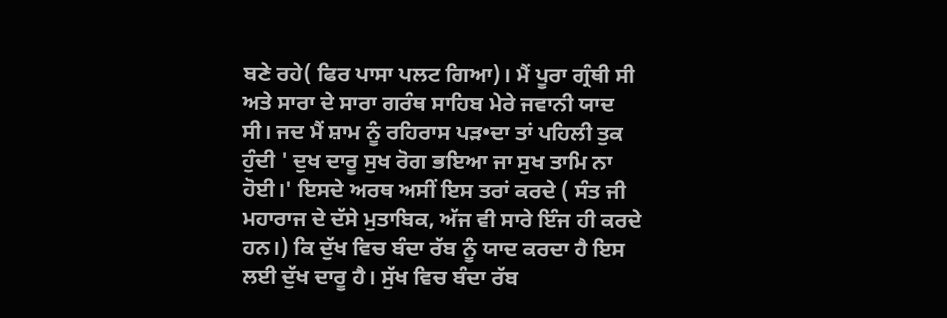ਬਣੇ ਰਹੇ( ਫਿਰ ਪਾਸਾ ਪਲਟ ਗਿਆ)। ਮੈਂ ਪੂਰਾ ਗ੍ਰੰਥੀ ਸੀ ਅਤੇ ਸਾਰਾ ਦੇ ਸਾਰਾ ਗਰੰਥ ਸਾਹਿਬ ਮੇਰੇ ਜਵਾਨੀ ਯਾਦ ਸੀ। ਜਦ ਮੈਂ ਸ਼ਾਮ ਨੂੰ ਰਹਿਰਾਸ ਪੜ•ਦਾ ਤਾਂ ਪਹਿਲੀ ਤੁਕ ਹੁੰਦੀ ' ਦੁਖ ਦਾਰੂ ਸੁਖ ਰੋਗ ਭਇਆ ਜਾ ਸੁਖ ਤਾਮਿ ਨਾ ਹੋਈ।' ਇਸਦੇ ਅਰਥ ਅਸੀਂ ਇਸ ਤਰਾਂ ਕਰਦੇ ( ਸੰਤ ਜੀ ਮਹਾਰਾਜ ਦੇ ਦੱਸੇ ਮੁਤਾਬਿਕ, ਅੱਜ ਵੀ ਸਾਰੇ ਇੰਜ ਹੀ ਕਰਦੇ ਹਨ।) ਕਿ ਦੁੱਖ ਵਿਚ ਬੰਦਾ ਰੱਬ ਨੂੰ ਯਾਦ ਕਰਦਾ ਹੈ ਇਸ ਲਈ ਦੁੱਖ ਦਾਰੂ ਹੈ। ਸੁੱਖ ਵਿਚ ਬੰਦਾ ਰੱਬ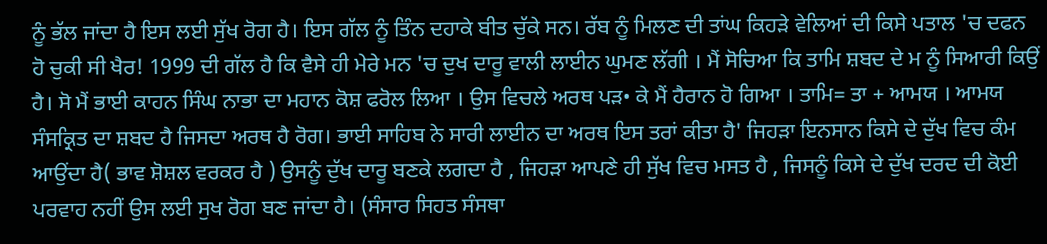ਨੂੰ ਭੱਲ ਜਾਂਦਾ ਹੈ ਇਸ ਲਈ ਸੁੱਖ ਰੋਗ ਹੈ। ਇਸ ਗੱਲ ਨੂੰ ਤਿੰਨ ਦਹਾਕੇ ਬੀਤ ਚੁੱਕੇ ਸਨ। ਰੱਬ ਨੂੰ ਮਿਲਣ ਦੀ ਤਾਂਘ ਕਿਹੜੇ ਵੇਲਿਆਂ ਦੀ ਕਿਸੇ ਪਤਾਲ 'ਚ ਦਫਨ ਹੋ ਚੁਕੀ ਸੀ ਖੈਰ! 1999 ਦੀ ਗੱਲ ਹੈ ਕਿ ਵੈਸੇ ਹੀ ਮੇਰੇ ਮਨ 'ਚ ਦੁਖ ਦਾਰੂ ਵਾਲੀ ਲਾਈਨ ਘੁਮਣ ਲੱਗੀ । ਮੈਂ ਸੋਚਿਆ ਕਿ ਤਾਮਿ ਸ਼ਬਦ ਦੇ ਮ ਨੂੰ ਸਿਆਰੀ ਕਿਉਂ ਹੈ। ਸੋ ਮੈਂ ਭਾਈ ਕਾਹਨ ਸਿੰਘ ਨਾਭਾ ਦਾ ਮਹਾਨ ਕੋਸ਼ ਫਰੋਲ ਲਿਆ । ਉਸ ਵਿਚਲੇ ਅਰਥ ਪੜ• ਕੇ ਮੈਂ ਹੈਰਾਨ ਹੋ ਗਿਆ । ਤਾਮਿ= ਤਾ + ਆਮਯ । ਆਮਯ ਸੰਸਕ੍ਰਿਤ ਦਾ ਸ਼ਬਦ ਹੈ ਜਿਸਦਾ ਅਰਥ ਹੈ ਰੋਗ। ਭਾਈ ਸਾਹਿਬ ਨੇ ਸਾਰੀ ਲਾਈਨ ਦਾ ਅਰਥ ਇਸ ਤਰਾਂ ਕੀਤਾ ਹੈ' ਜਿਹੜਾ ਇਨਸਾਨ ਕਿਸੇ ਦੇ ਦੁੱਖ ਵਿਚ ਕੰਮ ਆਉਂਦਾ ਹੈ( ਭਾਵ ਸ਼ੋਸ਼ਲ ਵਰਕਰ ਹੈ ) ਉਸਨੂੰ ਦੁੱਖ ਦਾਰੂ ਬਣਕੇ ਲਗਦਾ ਹੈ , ਜਿਹੜਾ ਆਪਣੇ ਹੀ ਸੁੱਖ ਵਿਚ ਮਸਤ ਹੈ , ਜਿਸਨੂੰ ਕਿਸੇ ਦੇ ਦੁੱਖ ਦਰਦ ਦੀ ਕੋਈ ਪਰਵਾਹ ਨਹੀਂ ਉਸ ਲਈ ਸੁਖ ਰੋਗ ਬਣ ਜਾਂਦਾ ਹੈ। (ਸੰਸਾਰ ਸਿਹਤ ਸੰਸਥਾ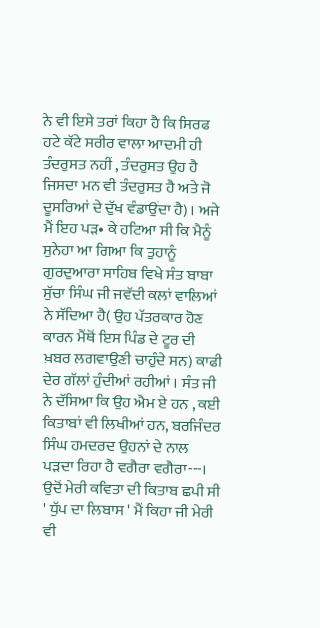ਨੇ ਵੀ ਇਸੇ ਤਰਾਂ ਕਿਹਾ ਹੈ ਕਿ ਸਿਰਫ ਹਟੇ ਕੱਟੇ ਸਰੀਰ ਵਾਲਾ ਆਦਮੀ ਹੀ ਤੰਦਰੁਸਤ ਨਹੀਂ , ਤੰਦਰੁਸਤ ਉਹ ਹੈ ਜਿਸਦਾ ਮਨ ਵੀ ਤੰਦਰੁਸਤ ਹੈ ਅਤੇ ਜੋ ਦੂਸਰਿਆਂ ਦੇ ਦੁੱਖ ਵੰਡਾਉਂਦਾ ਹੈ)। ਅਜੇ ਮੈਂ ਇਹ ਪੜ• ਕੇ ਹਟਿਆ ਸੀ ਕਿ ਮੈਨੂੰ ਸੁਨੇਹਾ ਆ ਗਿਆ ਕਿ ਤੁਹਾਨੂੰ ਗੁਰਦੁਆਰਾ ਸਾਹਿਬ ਵਿਖੇ ਸੰਤ ਬਾਬਾ ਸੁੱਚਾ ਸਿੰਘ ਜੀ ਜਵੱਦੀ ਕਲਾਂ ਵਾਲਿਆਂ ਨੇ ਸੱਦਿਆ ਹੈ( ਉਹ ਪੱਤਰਕਾਰ ਹੋਣ ਕਾਰਨ ਮੈਂਥੋਂ ਇਸ ਪਿੰਡ ਦੇ ਟੂਰ ਦੀ ਖ਼ਬਰ ਲਗਵਾਉਣੀ ਚਾਹੁੰਦੇ ਸਨ) ਕਾਫੀ ਦੇਰ ਗੱਲਾਂ ਹੁੰਦੀਆਂ ਰਹੀਆਂ । ਸੰਤ ਜੀ ਨੇ ਦੱਸਿਆ ਕਿ ਉਹ ਐਮ ਏ ਹਨ , ਕਈ ਕਿਤਾਬਾਂ ਵੀ ਲਿਖੀਆਂ ਹਨ, ਬਰਜਿੰਦਰ ਸਿੰਘ ਹਮਦਰਦ ਉਹਨਾਂ ਦੇ ਨਾਲ ਪੜਦਾ ਰਿਹਾ ਹੈ ਵਗੈਰਾ ਵਗੈਰਾ---। ਉਦੋਂ ਮੇਰੀ ਕਵਿਤਾ ਦੀ ਕਿਤਾਬ ਛਪੀ ਸੀ ' ਧੁੱਪ ਦਾ ਲਿਬਾਸ ' ਮੈਂ ਕਿਹਾ ਜੀ ਮੇਰੀ ਵੀ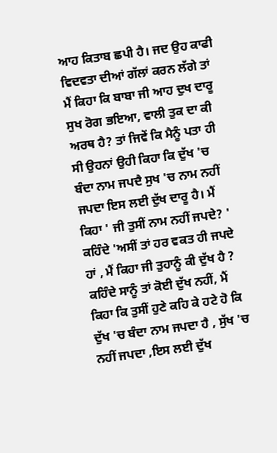ਆਹ ਕਿਤਾਬ ਛਪੀ ਹੈ। ਜਦ ਉਹ ਕਾਫੀ ਵਿਦਵਤਾ ਦੀਆਂ ਗੱਲਾਂ ਕਰਨ ਲੱਗੇ ਤਾਂ ਮੈਂ ਕਿਹਾ ਕਿ ਬਾਬਾ ਜੀ ਆਹ ਦੁਖ ਦਾਰੂ ਸੁਖ ਰੋਗ ਭਇਆ, ਵਾਲੀ ਤੁਕ ਦਾ ਕੀ ਅਰਥ ਹੈ? ਤਾਂ ਜਿਵੇਂ ਕਿ ਮੈਨੂੰ ਪਤਾ ਹੀ ਸੀ ਉਹਨਾਂ ਉਹੀ ਕਿਹਾ ਕਿ ਦੁੱਖ 'ਚ ਬੰਦਾ ਨਾਮ ਜਪਦੈ ਸੁਖ 'ਚ ਨਾਮ ਨਹੀਂ ਜਪਦਾ ਇਸ ਲਈ ਦੁੱਖ ਦਾਰੂ ਹੈ। ਮੈਂ ਕਿਹਾ ' ਜੀ ਤੁਸੀਂ ਨਾਮ ਨਹੀਂ ਜਪਦੇ? ' ਕਹਿੰਦੇ 'ਅਸੀਂ ਤਾਂ ਹਰ ਵਕਤ ਹੀ ਜਪਦੇ ਹਾਂ , ਮੈਂ ਕਿਹਾ ਜੀ ਤੁਹਾਨੂੰ ਕੀ ਦੁੱਖ ਹੈ ? ਕਹਿੰਦੇ ਸਾਨੂੰ ਤਾਂ ਕੋਈ ਦੁੱਖ ਨਹੀਂ, ਮੈਂ ਕਿਹਾ ਕਿ ਤੁਸੀਂ ਹੁਣੇ ਕਹਿ ਕੇ ਹਟੇ ਹੋ ਕਿ ਦੁੱਖ 'ਚ ਬੰਦਾ ਨਾਮ ਜਪਦਾ ਹੈ , ਸੁੱਖ 'ਚ ਨਹੀਂ ਜਪਦਾ ,ਇਸ ਲਈ ਦੁੱਖ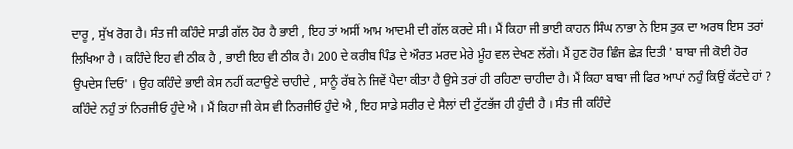ਦਾਰੂ , ਸੁੱਖ ਰੋਗ ਹੈ। ਸੰਤ ਜੀ ਕਹਿੰਦੇ ਸਾਡੀ ਗੱਲ ਹੋਰ ਹੈ ਭਾਈ , ਇਹ ਤਾਂ ਅਸੀਂ ਆਮ ਆਦਮੀ ਦੀ ਗੱਲ ਕਰਦੇ ਸੀ। ਮੈਂ ਕਿਹਾ ਜੀ ਭਾਈ ਕਾਹਨ ਸਿੰਘ ਨਾਭਾ ਨੇ ਇਸ ਤੁਕ ਦਾ ਅਰਥ ਇਸ ਤਰਾਂ ਲਿਖਿਆ ਹੈ । ਕਹਿੰਦੇ ਇਹ ਵੀ ਠੀਕ ਹੈ , ਭਾਈ ਇਹ ਵੀ ਠੀਕ ਹੈ। 200 ਦੇ ਕਰੀਬ ਪਿੰਡ ਦੇ ਔਰਤ ਮਰਦ ਮੇਰੇ ਮੂੰਹ ਵਲ ਦੇਖਣ ਲੱਗੇ। ਮੈਂ ਹੁਣ ਹੋਰ ਛਿੰਜ ਛੇੜ ਦਿਤੀ ' ਬਾਬਾ ਜੀ ਕੋਈ ਹੋਰ ਉਪਦੇਸ ਦਿਓ' । ਉਹ ਕਹਿੰਦੇ ਭਾਈ ਕੇਸ ਨਹੀਂ ਕਟਾਉਣੇ ਚਾਹੀਦੇ , ਸਾਨੂੰ ਰੱਬ ਨੇ ਜਿਵੇਂ ਪੈਦਾ ਕੀਤਾ ਹੈ ਉਸੇ ਤਰਾਂ ਹੀ ਰਹਿਣਾ ਚਾਹੀਦਾ ਹੈ। ਮੈਂ ਕਿਹਾ ਬਾਬਾ ਜੀ ਫਿਰ ਆਪਾਂ ਨਹੁੰ ਕਿਉਂ ਕੱਟਦੇ ਹਾਂ ? ਕਹਿੰਦੇ ਨਹੁੰ ਤਾਂ ਨਿਰਜੀਓ ਹੁੰਦੇ ਐ । ਮੈਂ ਕਿਹਾ ਜੀ ਕੇਸ ਵੀ ਨਿਰਜੀਓ ਹੁੰਦੇ ਐ , ਇਹ ਸਾਡੇ ਸਰੀਰ ਦੇ ਸੈਲਾਂ ਦੀ ਟੁੱਟਭੱਜ ਹੀ ਹੁੰਦੀ ਹੈ । ਸੰਤ ਜੀ ਕਹਿੰਦੇ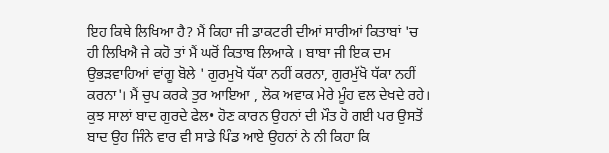ਇਹ ਕਿਥੇ ਲਿਖਿਆ ਹੈ? ਮੈਂ ਕਿਹਾ ਜੀ ਡਾਕਟਰੀ ਦੀਆਂ ਸਾਰੀਆਂ ਕਿਤਾਬਾਂ 'ਚ ਹੀ ਲਿਖਿਐ ਜੇ ਕਹੋ ਤਾਂ ਮੈਂ ਘਰੋਂ ਕਿਤਾਬ ਲਿਆਕੇ । ਬਾਬਾ ਜੀ ਇਕ ਦਮ ਉਭੜਵਾਹਿਆਂ ਵਾਂਗੂ ਬੋਲੇ ' ਗੁਰਮੁਖੋ ਧੱਕਾ ਨਹੀਂ ਕਰਨਾ, ਗੁਰਮੁੱਖੋ ਧੱਕਾ ਨਹੀਂ ਕਰਨਾ'। ਮੈਂ ਚੁਪ ਕਰਕੇ ਤੁਰ ਆਇਆ , ਲੋਕ ਅਵਾਕ ਮੇਰੇ ਮੂੰਹ ਵਲ ਦੇਖਦੇ ਰਹੇ। ਕੁਝ ਸਾਲਾਂ ਬਾਦ ਗੁਰਦੇ ਫੇਲ• ਹੋਣ ਕਾਰਨ ਉਹਨਾਂ ਦੀ ਮੌਤ ਹੋ ਗਈ ਪਰ ਉਸਤੋਂ ਬਾਦ ਉਹ ਜਿੰਨੇ ਵਾਰ ਵੀ ਸਾਡੇ ਪਿੰਡ ਆਏ ਉਹਨਾਂ ਨੇ ਨੀ ਕਿਹਾ ਕਿ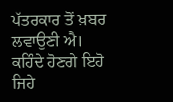ਪੱਤਰਕਾਰ ਤੋਂ ਖ਼ਬਰ ਲਵਾਉਣੀ ਐ। ਕਹਿੰਦੇ ਹੋਣਗੇ ਇਹੋ ਜਿਹੇ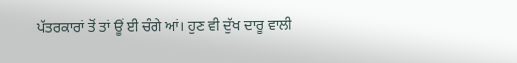ਪੱਤਰਕਾਰਾਂ ਤੋਂ ਤਾਂ ਊਂ ਈ ਚੰਗੇ ਆਂ। ਹੁਣ ਵੀ ਦੁੱਖ ਦਾਰੂ ਵਾਲੀ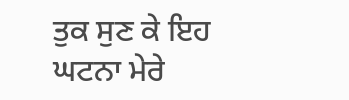ਤੁਕ ਸੁਣ ਕੇ ਇਹ ਘਟਨਾ ਮੇਰੇ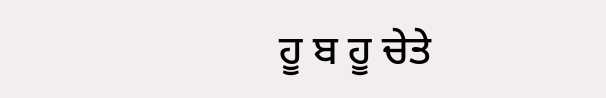ਹੂ ਬ ਹੂ ਚੇਤੇ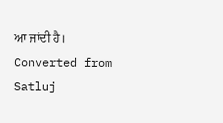ਆ ਜਾਂਦੀ ਹੈ। Converted from Satluj